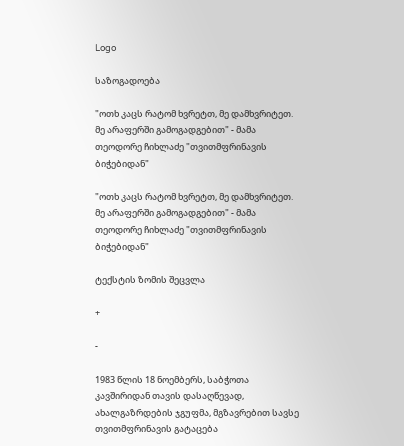Logo

საზოგადოება

"ოთხ კაცს რატომ ხვრეტთ, მე დამხვრიტეთ. მე არაფერში გამოგადგებით" - მამა თეოდორე ჩიხლაძე "თვითმფრინავის ბიჭებიდან"

"ოთხ კაცს რატომ ხვრეტთ, მე დამხვრიტეთ. მე არაფერში გამოგადგებით" - მამა თეოდორე ჩიხლაძე "თვითმფრინავის ბიჭებიდან"

ტექსტის ზომის შეცვლა

+

-

1983 წლის 18 ნოემბერს, საბჭოთა კავშირიდან თავის დასაღწევად, ახალგაზრდების ჯგუფმა, მგზავრებით სავსე თვითმფრინავის გატაცება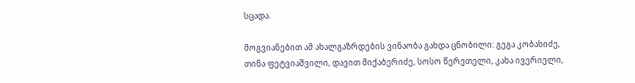სცადა.

მოგვიანებით ამ ახალგაზრდების ვინაობა გახდა ცნობილი: გეგა კობახიძე, თინა ფეტვიაშვილი, დავით მიქაბერიძე, სოსო წერეთელი, კახა ივერიელი,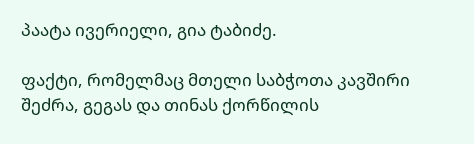პაატა ივერიელი, გია ტაბიძე.

ფაქტი, რომელმაც მთელი საბჭოთა კავშირი შეძრა, გეგას და თინას ქორწილის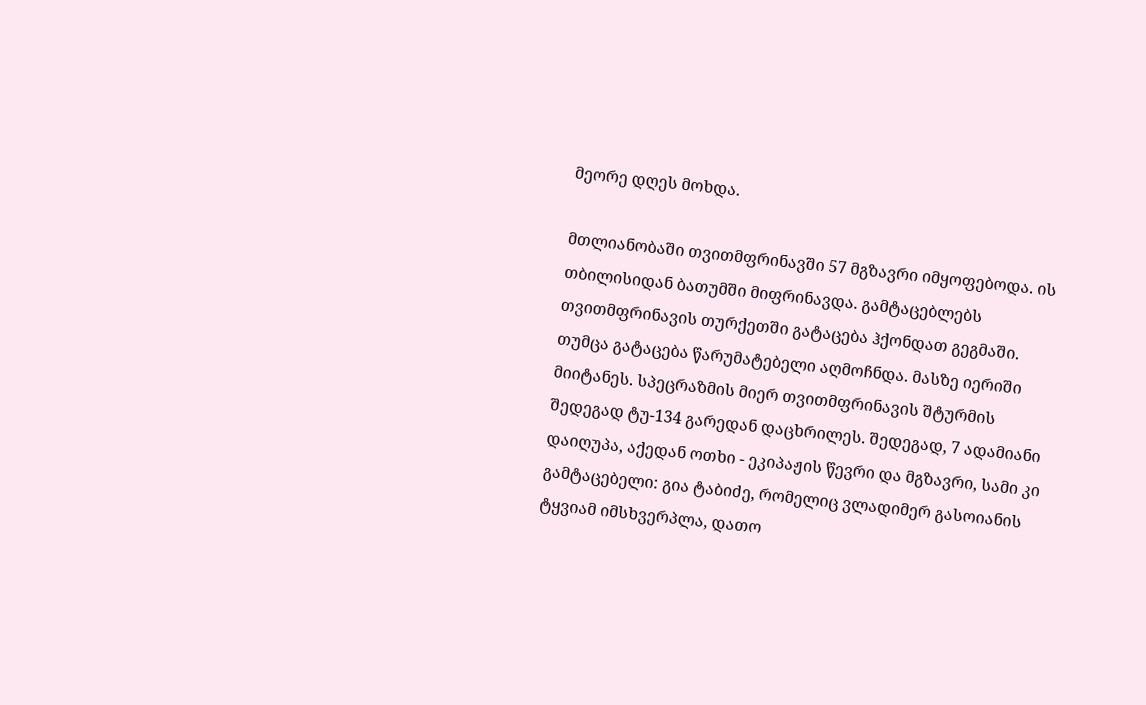მეორე დღეს მოხდა.

მთლიანობაში თვითმფრინავში 57 მგზავრი იმყოფებოდა. ის თბილისიდან ბათუმში მიფრინავდა. გამტაცებლებს თვითმფრინავის თურქეთში გატაცება ჰქონდათ გეგმაში. თუმცა გატაცება წარუმატებელი აღმოჩნდა. მასზე იერიში მიიტანეს. სპეცრაზმის მიერ თვითმფრინავის შტურმის შედეგად ტუ-134 გარედან დაცხრილეს. შედეგად, 7 ადამიანი დაიღუპა, აქედან ოთხი - ეკიპაჟის წევრი და მგზავრი, სამი კი გამტაცებელი: გია ტაბიძე, რომელიც ვლადიმერ გასოიანის ტყვიამ იმსხვერპლა, დათო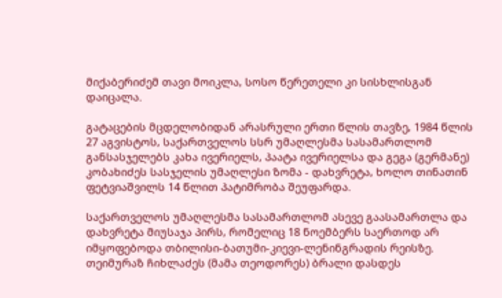მიქაბერიძემ თავი მოიკლა, სოსო წერეთელი კი სისხლისგან დაიცალა.

გატაცების მცდელობიდან არასრული ერთი წლის თავზე, 1984 წლის 27 აგვისტოს, საქართველოს სსრ უმაღლესმა სასამართლომ განსასჯელებს კახა ივერიელს, პაატა ივერიელსა და გეგა (გერმანე) კობახიძეს სასჯელის უმაღლესი ზომა - დახვრეტა, ხოლო თინათინ ფეტვიაშვილს 14 წლით პატიმრობა შეუფარდა.

საქართველოს უმაღლესმა სასამართლომ ასევე გაასამართლა და დახვრეტა მიუსაჯა პირს, რომელიც 18 ნოემბერს საერთოდ არ იმყოფებოდა თბილისი-ბათუმი-კიევი-ლენინგრადის რეისზე. თეიმურაზ ჩიხლაძეს (მამა თეოდორეს) ბრალი დასდეს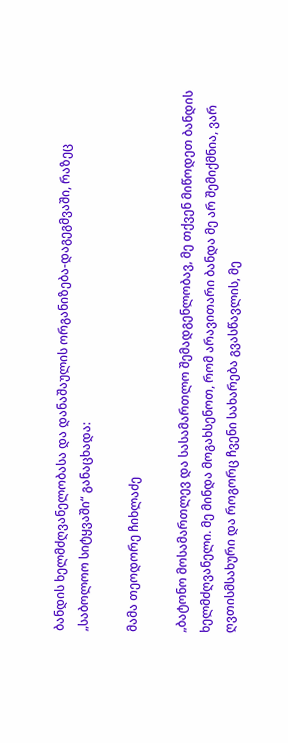ბანდის ხელმძღვანელობასა და დანაშაულის ორგანიზება-დაგეგმვაში, რაზეც „საბოლოო სიტყვაში“ განაცხადა:

მამა თეოდორე ჩიხლაძე

„ბატონო მოსამართლევ და სასამართლო შემადგენლობავ, მე თქვენ მიწოდეთ ბანდის ხელმძღვანელი. მე მინდა მოგახსენოთ, რომ არავითარი ბანდა მე არ შემიქმნია, ვარ ღვთისმსახური და როგორც ჩვენი სახარება გვასწავლის, მე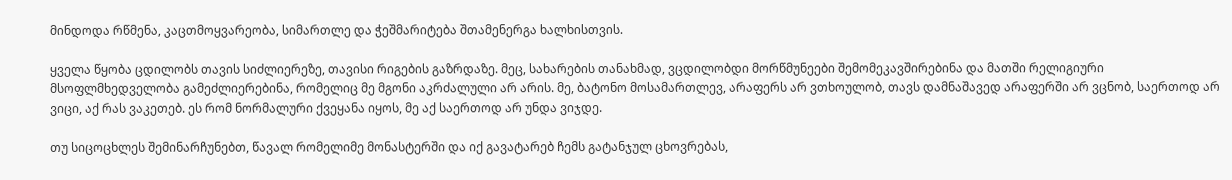მინდოდა რწმენა, კაცთმოყვარეობა, სიმართლე და ჭეშმარიტება შთამენერგა ხალხისთვის.

ყველა წყობა ცდილობს თავის სიძლიერეზე, თავისი რიგების გაზრდაზე. მეც, სახარების თანახმად, ვცდილობდი მორწმუნეები შემომეკავშირებინა და მათში რელიგიური მსოფლმხედველობა გამეძლიერებინა, რომელიც მე მგონი აკრძალული არ არის. მე, ბატონო მოსამართლევ, არაფერს არ ვთხოულობ, თავს დამნაშავედ არაფერში არ ვცნობ, საერთოდ არ ვიცი, აქ რას ვაკეთებ. ეს რომ ნორმალური ქვეყანა იყოს, მე აქ საერთოდ არ უნდა ვიჯდე.

თუ სიცოცხლეს შემინარჩუნებთ, წავალ რომელიმე მონასტერში და იქ გავატარებ ჩემს გატანჯულ ცხოვრებას,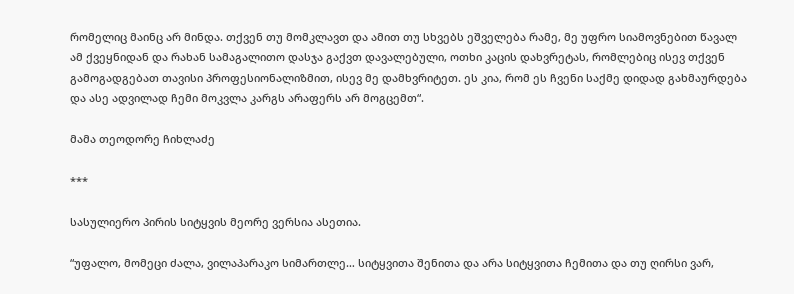რომელიც მაინც არ მინდა. თქვენ თუ მომკლავთ და ამით თუ სხვებს ეშველება რამე, მე უფრო სიამოვნებით წავალ ამ ქვეყნიდან და რახან სამაგალითო დასჯა გაქვთ დავალებული, ოთხი კაცის დახვრეტას, რომლებიც ისევ თქვენ გამოგადგებათ თავისი პროფესიონალიზმით, ისევ მე დამხვრიტეთ. ეს კია, რომ ეს ჩვენი საქმე დიდად გახმაურდება და ასე ადვილად ჩემი მოკვლა კარგს არაფერს არ მოგცემთ“.

მამა თეოდორე ჩიხლაძე

***

სასულიერო პირის სიტყვის მეორე ვერსია ასეთია.

“უფალო, მომეცი ძალა, ვილაპარაკო სიმართლე… სიტყვითა შენითა და არა სიტყვითა ჩემითა და თუ ღირსი ვარ,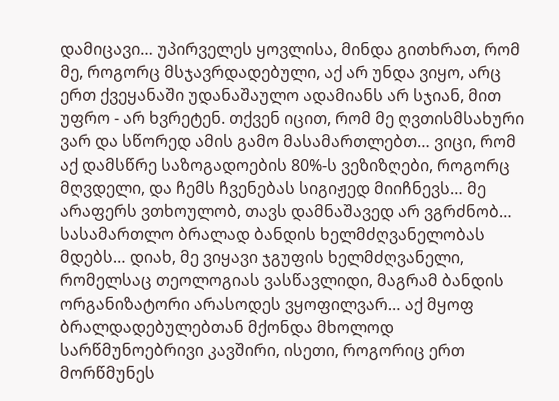დამიცავი… უპირველეს ყოვლისა, მინდა გითხრათ, რომ მე, როგორც მსჯავრდადებული, აქ არ უნდა ვიყო, არც ერთ ქვეყანაში უდანაშაულო ადამიანს არ სჯიან, მით უფრო - არ ხვრეტენ. თქვენ იცით, რომ მე ღვთისმსახური ვარ და სწორედ ამის გამო მასამართლებთ… ვიცი, რომ აქ დამსწრე საზოგადოების 80%-ს ვეზიზღები, როგორც მღვდელი, და ჩემს ჩვენებას სიგიჟედ მიიჩნევს… მე არაფერს ვთხოულობ, თავს დამნაშავედ არ ვგრძნობ… სასამართლო ბრალად ბანდის ხელმძღვანელობას მდებს… დიახ, მე ვიყავი ჯგუფის ხელმძღვანელი, რომელსაც თეოლოგიას ვასწავლიდი, მაგრამ ბანდის ორგანიზატორი არასოდეს ვყოფილვარ… აქ მყოფ ბრალდადებულებთან მქონდა მხოლოდ სარწმუნოებრივი კავშირი, ისეთი, როგორიც ერთ მორწმუნეს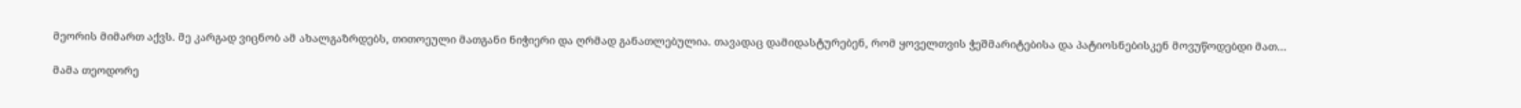მეორის მიმართ აქვს. მე კარგად ვიცნობ ამ ახალგაზრდებს, თითოეული მათგანი ნიჭიერი და ღრმად განათლებულია. თავადაც დამიდასტურებენ, რომ ყოველთვის ჭეშმარიტებისა და პატიოსნებისკენ მოვუწოდებდი მათ…

მამა თეოდორე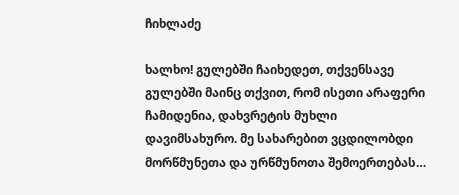ჩიხლაძე

ხალხო! გულებში ჩაიხედეთ, თქვენსავე გულებში მაინც თქვით, რომ ისეთი არაფერი ჩამიდენია, დახვრეტის მუხლი დავიმსახურო. მე სახარებით ვცდილობდი მორწმუნეთა და ურწმუნოთა შემოერთებას…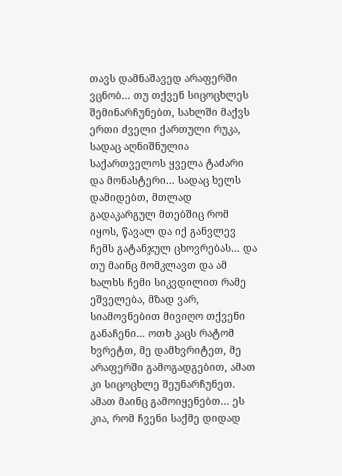თავს დამნაშავედ არაფერში ვცნობ… თუ თქვენ სიცოცხლეს შემინარჩუნებთ, სახლში მაქვს ერთი ძველი ქართული რუკა, სადაც აღნიშნულია საქართველოს ყველა ტაძარი და მონასტერი… სადაც ხელს დამიდებთ, მთლად გადაკარგულ მთებშიც რომ იყოს, წავალ და იქ განვლევ ჩემს გატანჯულ ცხოვრებას… და თუ მაინც მომკლავთ და ამ ხალხს ჩემი სიკვდილით რამე ეშველება, მზად ვარ, სიამოვნებით მივიღო თქვენი განაჩენი… ოთხ კაცს რატომ ხვრეტთ, მე დამხვრიტეთ, მე არაფერში გამოგადგებით, ამათ კი სიცოცხლე შეუნარჩუნეთ. ამათ მაინც გამოიყენებთ… ეს კია, რომ ჩვენი საქმე დიდად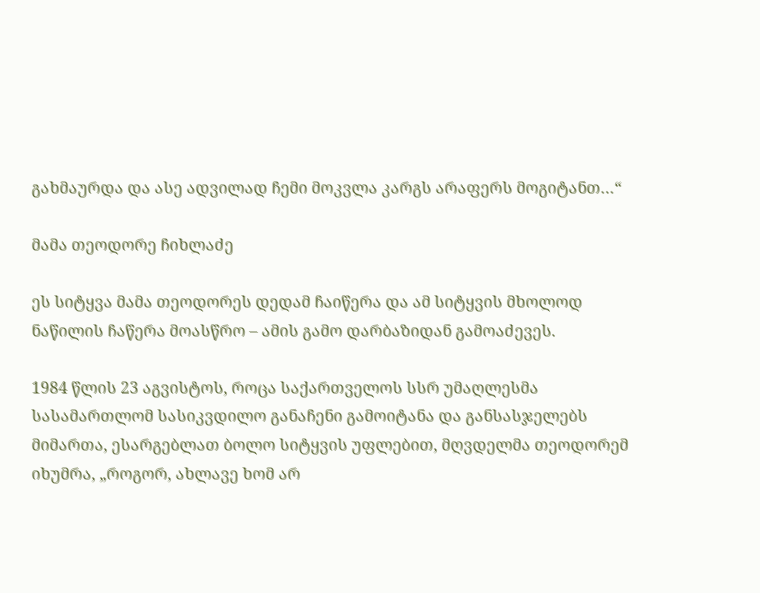გახმაურდა და ასე ადვილად ჩემი მოკვლა კარგს არაფერს მოგიტანთ…“

მამა თეოდორე ჩიხლაძე

ეს სიტყვა მამა თეოდორეს დედამ ჩაიწერა და ამ სიტყვის მხოლოდ ნაწილის ჩაწერა მოასწრო – ამის გამო დარბაზიდან გამოაძევეს.

1984 წლის 23 აგვისტოს, როცა საქართველოს სსრ უმაღლესმა სასამართლომ სასიკვდილო განაჩენი გამოიტანა და განსასჯელებს მიმართა, ესარგებლათ ბოლო სიტყვის უფლებით, მღვდელმა თეოდორემ იხუმრა, „როგორ, ახლავე ხომ არ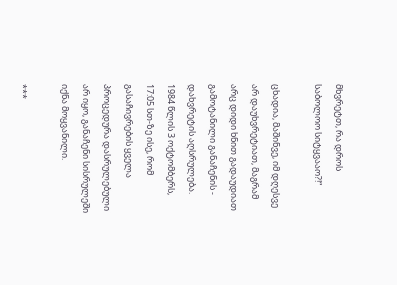მხვრეტთ, რა დროს საბოლოო სიტყვააო?!“

ცხადია, მაშინვე, იმ დღესვე არ დაუხვრეტიათ, მაგრამ არც დიდი ხნით გადაუდიათ გამოტანილი განაჩენის - დახვრეტის აღსრულება. 1984 წლის 3 ოქტომბერს, 17:05 სთ-ზე ისე, რომ გასაჩივრების ყველა პროცედურა დასრულებული არ იყო, განაჩენი სისრულეში იქნა მოყვანილი.

***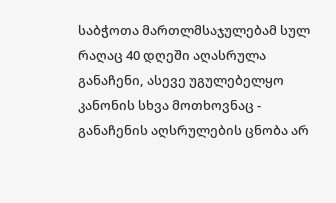საბჭოთა მართლმსაჯულებამ სულ რაღაც 40 დღეში აღასრულა განაჩენი, ასევე უგულებელყო კანონის სხვა მოთხოვნაც - განაჩენის აღსრულების ცნობა არ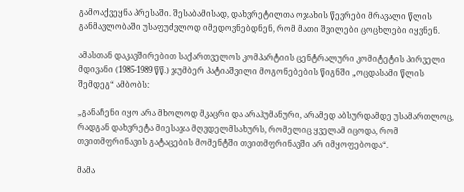გამოაქვეყნა პრესაში. შესაბამისად, დახვრეტილთა ოჯახის წევრები მრავალი წლის განმავლობაში უსაფუძვლოდ იმედოვნებდნენ, რომ მათი შვილები ცოცხლები იყვნენ.

ამასთან დაკავშირებით საქართველოს კომპარტიის ცენტრალური კომიტეტის პირველი მდივანი (1985-1989 წწ.) ჯუმბერ პატიაშვილი მოგონებების წიგნში „ოცდასამი წლის შემდეგ“ ამბობს:

„განაჩენი იყო არა მხოლოდ მკაცრი და არაჰუმანური, არამედ აბსურდამდე უსამართლოც, რადგან დახვრეტა მიესაჯა მღვდელმსახურს, რომელიც ყველამ იცოდა, რომ თვითმფრინავის გატაცების მომენტში თვითმფრინავში არ იმყოფებოდა“.

მამა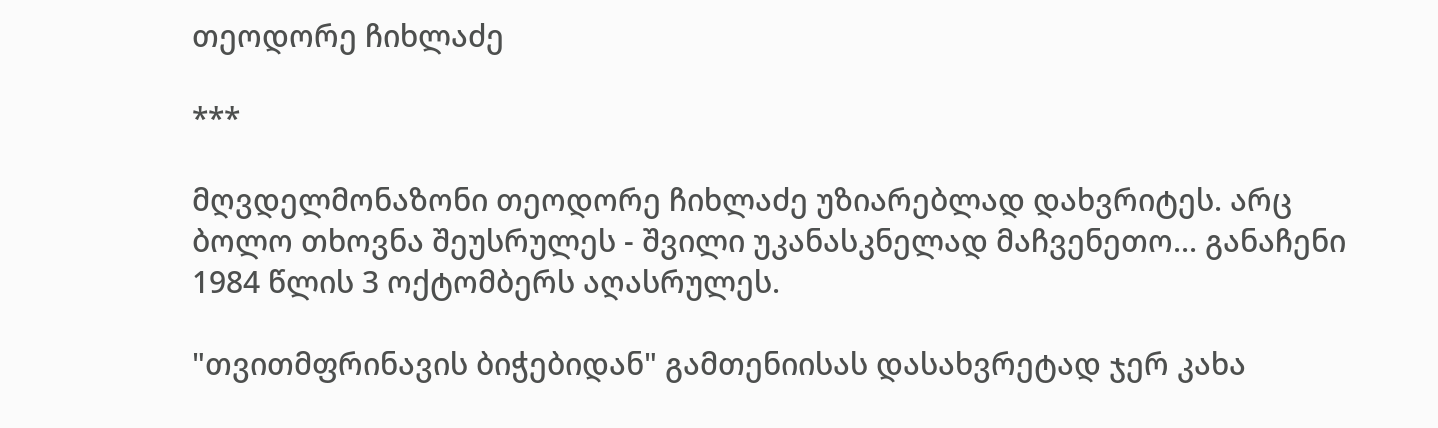თეოდორე ჩიხლაძე

***

მღვდელმონაზონი თეოდორე ჩიხლაძე უზიარებლად დახვრიტეს. არც ბოლო თხოვნა შეუსრულეს - შვილი უკანასკნელად მაჩვენეთო... განაჩენი 1984 წლის 3 ოქტომბერს აღასრულეს.

"თვითმფრინავის ბიჭებიდან" გამთენიისას დასახვრეტად ჯერ კახა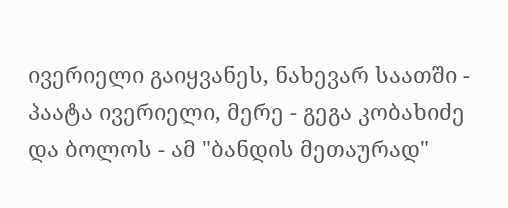ივერიელი გაიყვანეს, ნახევარ საათში - პაატა ივერიელი, მერე - გეგა კობახიძე და ბოლოს - ამ "ბანდის მეთაურად"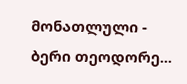მონათლული - ბერი თეოდორე...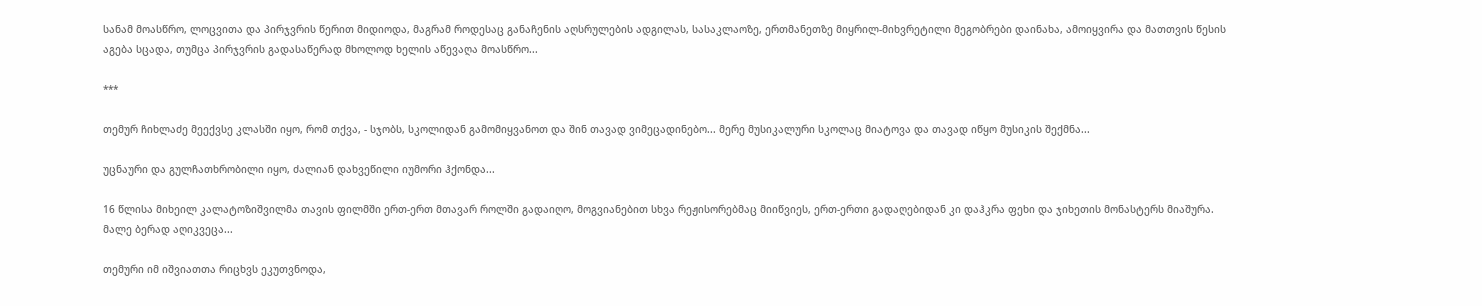სანამ მოასწრო, ლოცვითა და პირჯვრის წერით მიდიოდა, მაგრამ როდესაც განაჩენის აღსრულების ადგილას, სასაკლაოზე, ერთმანეთზე მიყრილ-მიხვრეტილი მეგობრები დაინახა, ამოიყვირა და მათთვის წესის აგება სცადა, თუმცა პირჯვრის გადასაწერად მხოლოდ ხელის აწევაღა მოასწრო...

***

თემურ ჩიხლაძე მეექვსე კლასში იყო, რომ თქვა, - სჯობს, სკოლიდან გამომიყვანოთ და შინ თავად ვიმეცადინებო... მერე მუსიკალური სკოლაც მიატოვა და თავად იწყო მუსიკის შექმნა...

უცნაური და გულჩათხრობილი იყო, ძალიან დახვეწილი იუმორი ჰქონდა...

16 წლისა მიხეილ კალატოზიშვილმა თავის ფილმში ერთ-ერთ მთავარ როლში გადაიღო, მოგვიანებით სხვა რეჟისორებმაც მიიწვიეს, ერთ-ერთი გადაღებიდან კი დაჰკრა ფეხი და ჯიხეთის მონასტერს მიაშურა. მალე ბერად აღიკვეცა...

თემური იმ იშვიათთა რიცხვს ეკუთვნოდა,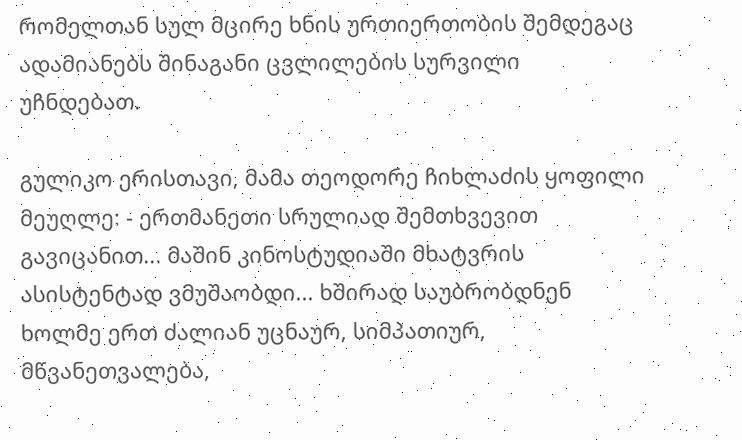რომელთან სულ მცირე ხნის ურთიერთობის შემდეგაც ადამიანებს შინაგანი ცვლილების სურვილი უჩნდებათ.

გულიკო ერისთავი, მამა თეოდორე ჩიხლაძის ყოფილი მეუღლე: - ერთმანეთი სრულიად შემთხვევით გავიცანით... მაშინ კინოსტუდიაში მხატვრის ასისტენტად ვმუშაობდი... ხშირად საუბრობდნენ ხოლმე ერთ ძალიან უცნაურ, სიმპათიურ, მწვანეთვალება,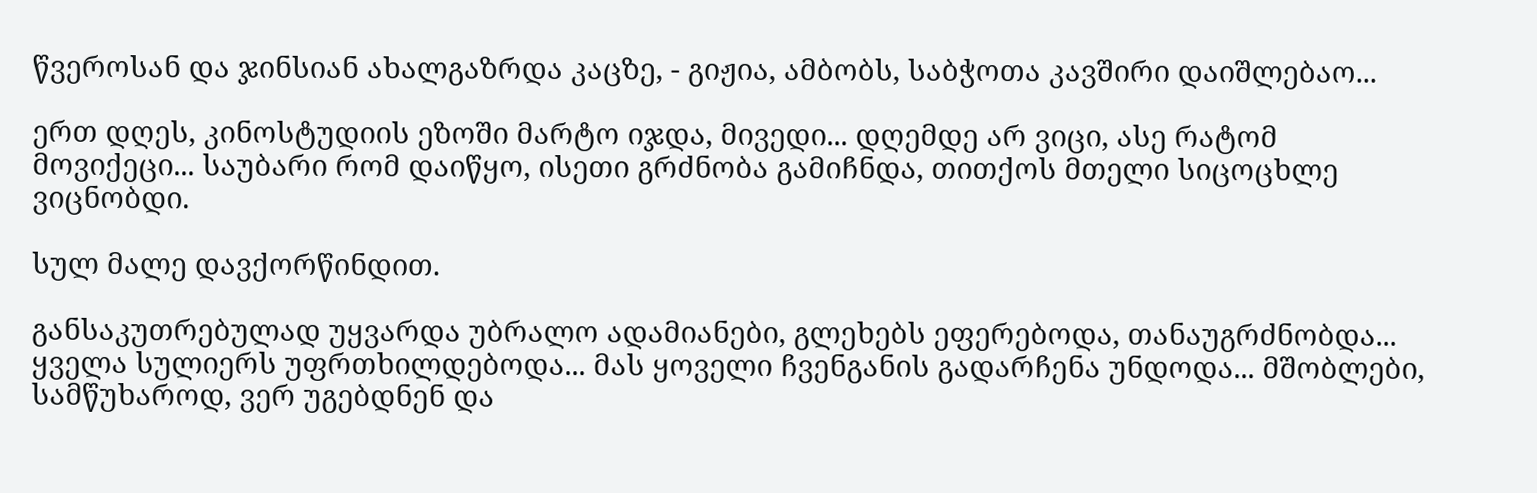წვეროსან და ჯინსიან ახალგაზრდა კაცზე, - გიჟია, ამბობს, საბჭოთა კავშირი დაიშლებაო...

ერთ დღეს, კინოსტუდიის ეზოში მარტო იჯდა, მივედი... დღემდე არ ვიცი, ასე რატომ მოვიქეცი... საუბარი რომ დაიწყო, ისეთი გრძნობა გამიჩნდა, თითქოს მთელი სიცოცხლე ვიცნობდი.

სულ მალე დავქორწინდით.

განსაკუთრებულად უყვარდა უბრალო ადამიანები, გლეხებს ეფერებოდა, თანაუგრძნობდა... ყველა სულიერს უფრთხილდებოდა... მას ყოველი ჩვენგანის გადარჩენა უნდოდა... მშობლები, სამწუხაროდ, ვერ უგებდნენ და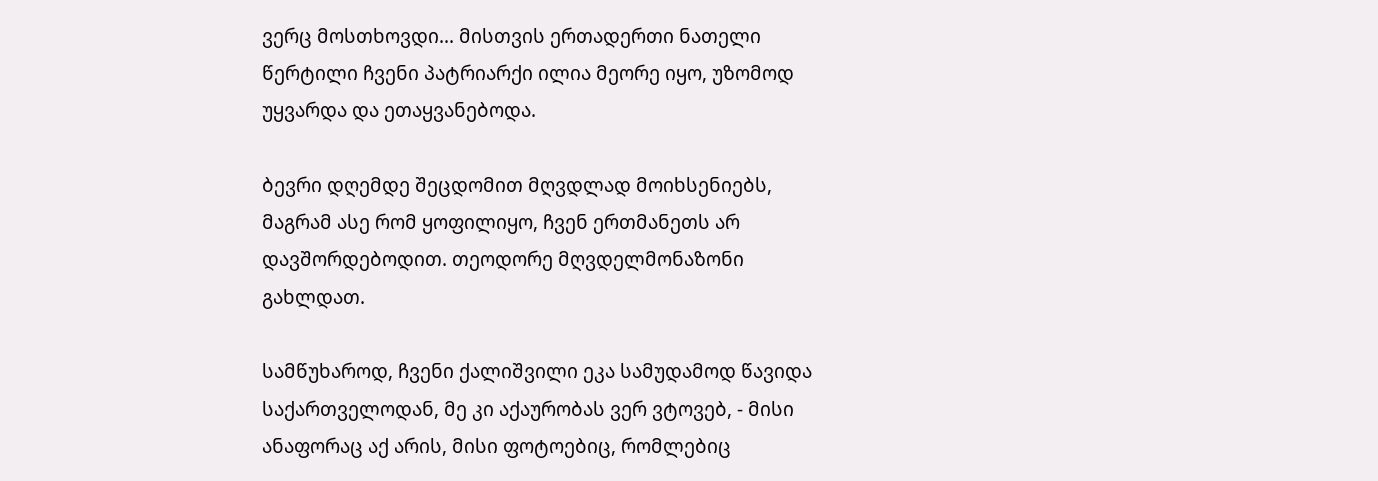ვერც მოსთხოვდი... მისთვის ერთადერთი ნათელი წერტილი ჩვენი პატრიარქი ილია მეორე იყო, უზომოდ უყვარდა და ეთაყვანებოდა.

ბევრი დღემდე შეცდომით მღვდლად მოიხსენიებს, მაგრამ ასე რომ ყოფილიყო, ჩვენ ერთმანეთს არ დავშორდებოდით. თეოდორე მღვდელმონაზონი გახლდათ.

სამწუხაროდ, ჩვენი ქალიშვილი ეკა სამუდამოდ წავიდა საქართველოდან, მე კი აქაურობას ვერ ვტოვებ, - მისი ანაფორაც აქ არის, მისი ფოტოებიც, რომლებიც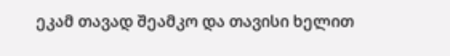ეკამ თავად შეამკო და თავისი ხელით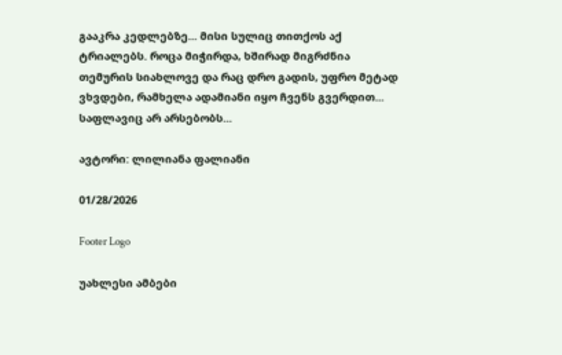გააკრა კედლებზე... მისი სულიც თითქოს აქ ტრიალებს. როცა მიჭირდა, ხშირად მიგრძნია თემურის სიახლოვე და რაც დრო გადის, უფრო მეტად ვხვდები, რამხელა ადამიანი იყო ჩვენს გვერდით... საფლავიც არ არსებობს...

ავტორი: ლილიანა ფალიანი

01/28/2026

Footer Logo

უახლესი ამბები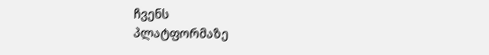ჩვენს
პლატფორმაზე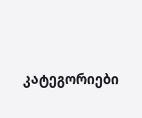კატეგორიები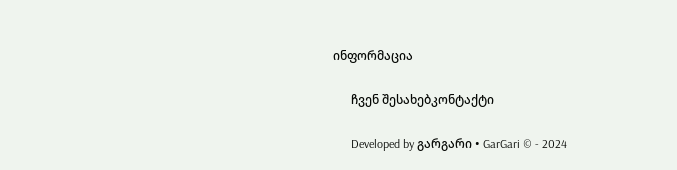ინფორმაცია

      ჩვენ შესახებკონტაქტი

      Developed by გარგარი • GarGari © - 2024